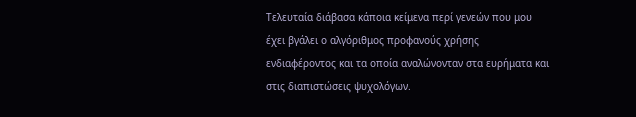Τελευταία διάβασα κάποια κείμενα περί γενεών που μου έχει βγάλει ο αλγόριθμος προφανούς χρήσης ενδιαφέροντος και τα οποία αναλώνονταν στα ευρήματα και στις διαπιστώσεις ψυχολόγων.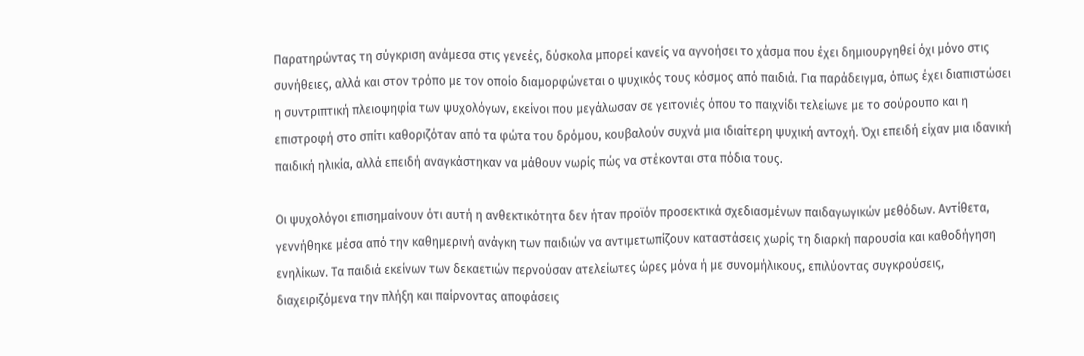Παρατηρώντας τη σύγκριση ανάμεσα στις γενεές, δύσκολα μπορεί κανείς να αγνοήσει το χάσμα που έχει δημιουργηθεί όχι μόνο στις συνήθειες, αλλά και στον τρόπο με τον οποίο διαμορφώνεται ο ψυχικός τους κόσμος από παιδιά. Για παράδειγμα, όπως έχει διαπιστώσει η συντριπτική πλειοψηφία των ψυχολόγων, εκείνοι που μεγάλωσαν σε γειτονιές όπου το παιχνίδι τελείωνε με το σούρουπο και η επιστροφή στο σπίτι καθοριζόταν από τα φώτα του δρόμου, κουβαλούν συχνά μια ιδιαίτερη ψυχική αντοχή. Όχι επειδή είχαν μια ιδανική παιδική ηλικία, αλλά επειδή αναγκάστηκαν να μάθουν νωρίς πώς να στέκονται στα πόδια τους.

Οι ψυχολόγοι επισημαίνουν ότι αυτή η ανθεκτικότητα δεν ήταν προϊόν προσεκτικά σχεδιασμένων παιδαγωγικών μεθόδων. Αντίθετα, γεννήθηκε μέσα από την καθημερινή ανάγκη των παιδιών να αντιμετωπίζουν καταστάσεις χωρίς τη διαρκή παρουσία και καθοδήγηση ενηλίκων. Τα παιδιά εκείνων των δεκαετιών περνούσαν ατελείωτες ώρες μόνα ή με συνομήλικους, επιλύοντας συγκρούσεις, διαχειριζόμενα την πλήξη και παίρνοντας αποφάσεις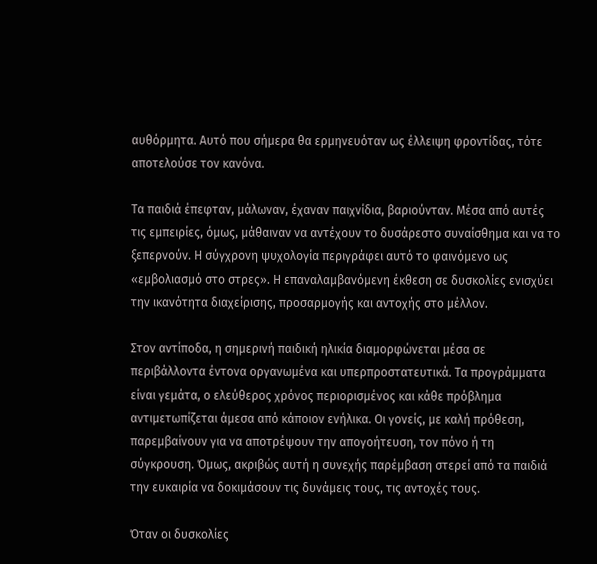αυθόρμητα. Αυτό που σήμερα θα ερμηνευόταν ως έλλειψη φροντίδας, τότε αποτελούσε τον κανόνα.

Τα παιδιά έπεφταν, μάλωναν, έχαναν παιχνίδια, βαριούνταν. Μέσα από αυτές τις εμπειρίες, όμως, μάθαιναν να αντέχουν το δυσάρεστο συναίσθημα και να το ξεπερνούν. Η σύγχρονη ψυχολογία περιγράφει αυτό το φαινόμενο ως «εμβολιασμό στο στρες». Η επαναλαμβανόμενη έκθεση σε δυσκολίες ενισχύει την ικανότητα διαχείρισης, προσαρμογής και αντοχής στο μέλλον.

Στον αντίποδα, η σημερινή παιδική ηλικία διαμορφώνεται μέσα σε περιβάλλοντα έντονα οργανωμένα και υπερπροστατευτικά. Τα προγράμματα είναι γεμάτα, ο ελεύθερος χρόνος περιορισμένος και κάθε πρόβλημα αντιμετωπίζεται άμεσα από κάποιον ενήλικα. Οι γονείς, με καλή πρόθεση, παρεμβαίνουν για να αποτρέψουν την απογοήτευση, τον πόνο ή τη σύγκρουση. Όμως, ακριβώς αυτή η συνεχής παρέμβαση στερεί από τα παιδιά την ευκαιρία να δοκιμάσουν τις δυνάμεις τους, τις αντοχές τους.

Όταν οι δυσκολίες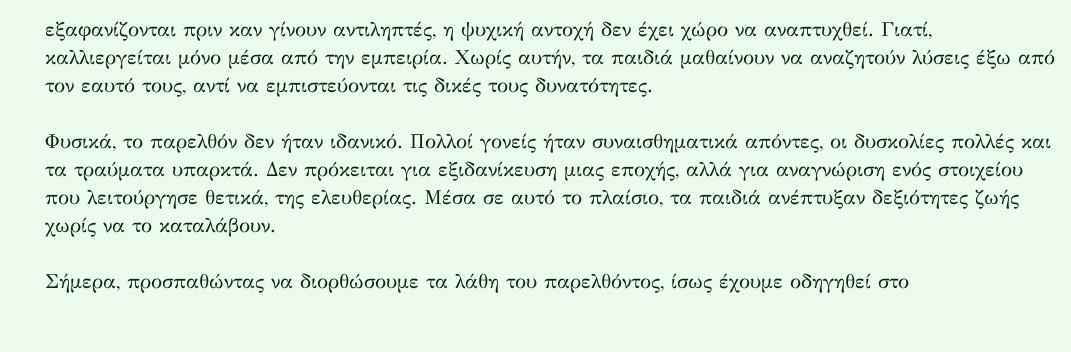εξαφανίζονται πριν καν γίνουν αντιληπτές, η ψυχική αντοχή δεν έχει χώρο να αναπτυχθεί. Γιατί, καλλιεργείται μόνο μέσα από την εμπειρία. Χωρίς αυτήν, τα παιδιά μαθαίνουν να αναζητούν λύσεις έξω από τον εαυτό τους, αντί να εμπιστεύονται τις δικές τους δυνατότητες.

Φυσικά, το παρελθόν δεν ήταν ιδανικό. Πολλοί γονείς ήταν συναισθηματικά απόντες, οι δυσκολίες πολλές και τα τραύματα υπαρκτά. Δεν πρόκειται για εξιδανίκευση μιας εποχής, αλλά για αναγνώριση ενός στοιχείου που λειτούργησε θετικά, της ελευθερίας. Μέσα σε αυτό το πλαίσιο, τα παιδιά ανέπτυξαν δεξιότητες ζωής χωρίς να το καταλάβουν.

Σήμερα, προσπαθώντας να διορθώσουμε τα λάθη του παρελθόντος, ίσως έχουμε οδηγηθεί στο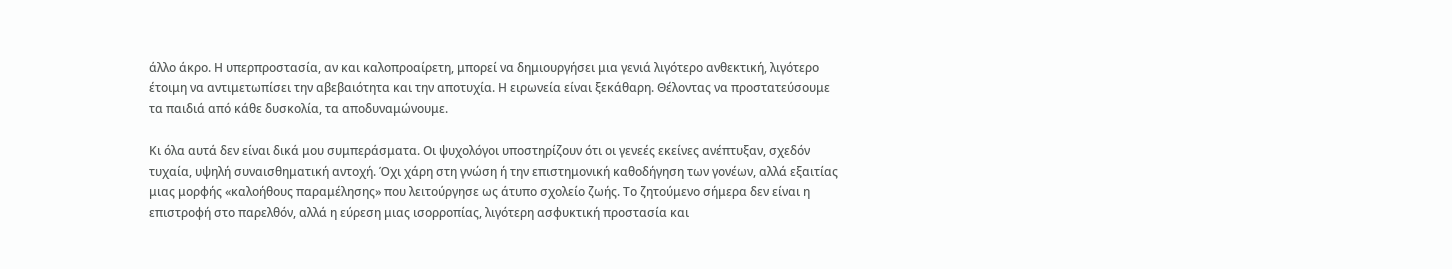άλλο άκρο. Η υπερπροστασία, αν και καλοπροαίρετη, μπορεί να δημιουργήσει μια γενιά λιγότερο ανθεκτική, λιγότερο έτοιμη να αντιμετωπίσει την αβεβαιότητα και την αποτυχία. Η ειρωνεία είναι ξεκάθαρη. Θέλοντας να προστατεύσουμε τα παιδιά από κάθε δυσκολία, τα αποδυναμώνουμε.

Κι όλα αυτά δεν είναι δικά μου συμπεράσματα. Οι ψυχολόγοι υποστηρίζουν ότι οι γενεές εκείνες ανέπτυξαν, σχεδόν τυχαία, υψηλή συναισθηματική αντοχή. Όχι χάρη στη γνώση ή την επιστημονική καθοδήγηση των γονέων, αλλά εξαιτίας μιας μορφής «καλοήθους παραμέλησης» που λειτούργησε ως άτυπο σχολείο ζωής. Το ζητούμενο σήμερα δεν είναι η επιστροφή στο παρελθόν, αλλά η εύρεση μιας ισορροπίας, λιγότερη ασφυκτική προστασία και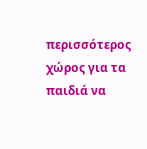περισσότερος χώρος για τα παιδιά να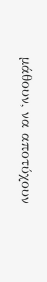μάθουν, να αποτύχουν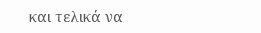και τελικά να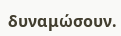δυναμώσουν.